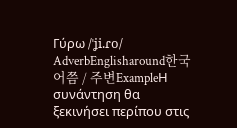Γύρω /ˈʝi.ɾo/ AdverbEnglisharound한국어쯤 / 주변ExampleΗ συνάντηση θα ξεκινήσει περίπου στις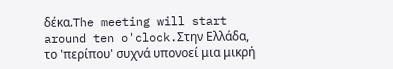δέκα.The meeting will start around ten o'clock.Στην Ελλάδα, το 'περίπου' συχνά υπονοεί μια μικρή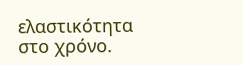ελαστικότητα στο χρόνο.